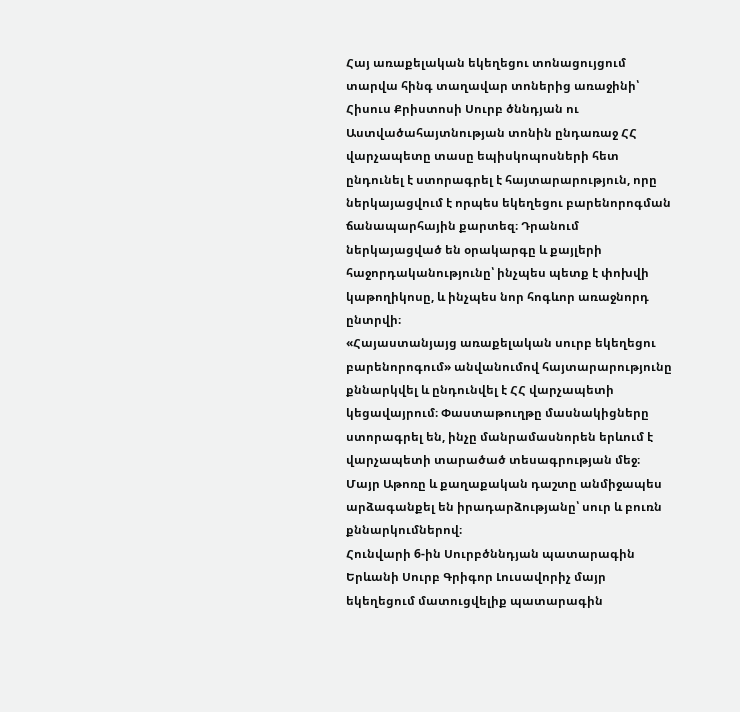Հայ առաքելական եկեղեցու տոնացույցում տարվա հինգ տաղավար տոներից առաջինի՝ Հիսուս Քրիստոսի Սուրբ ծննդյան ու Աստվածահայտնության տոնին ընդառաջ ՀՀ վարչապետը տասը եպիսկոպոսների հետ ընդունել է ստորագրել է հայտարարություն, որը ներկայացվում է որպես եկեղեցու բարենորոգման ճանապարհային քարտեզ։ Դրանում ներկայացված են օրակարգը և քայլերի հաջորդականությունը՝ ինչպես պետք է փոխվի կաթողիկոսը, և ինչպես նոր հոգևոր առաջնորդ ընտրվի։
«Հայաստանյայց առաքելական սուրբ եկեղեցու բարենորոգում» անվանումով հայտարարությունը քննարկվել և ընդունվել է ՀՀ վարչապետի կեցավայրում։ Փաստաթուղթը մասնակիցները ստորագրել են, ինչը մանրամասնորեն երևում է վարչապետի տարածած տեսագրության մեջ։ Մայր Աթոռը և քաղաքական դաշտը անմիջապես արձագանքել են իրադարձությանը՝ սուր և բուռն քննարկումներով։
Հունվարի 6-ին Սուրբծննդյան պատարագին Երևանի Սուրբ Գրիգոր Լուսավորիչ մայր եկեղեցում մատուցվելիք պատարագին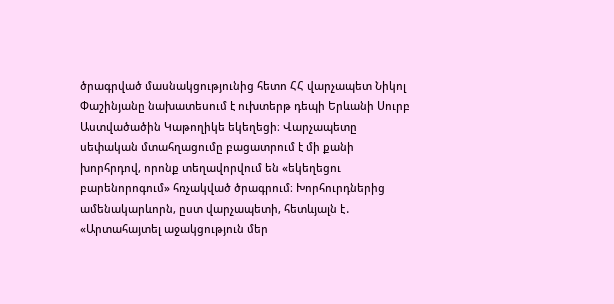ծրագրված մասնակցությունից հետո ՀՀ վարչապետ Նիկոլ Փաշինյանը նախատեսում է ուխտերթ դեպի Երևանի Սուրբ Աստվածածին Կաթողիկե եկեղեցի։ Վարչապետը սեփական մտահղացումը բացատրում է մի քանի խորհրդով, որոնք տեղավորվում են «եկեղեցու բարենորոգում» հռչակված ծրագրում։ Խորհուրդներից ամենակարևորն, ըստ վարչապետի, հետևյալն է․
«Արտահայտել աջակցություն մեր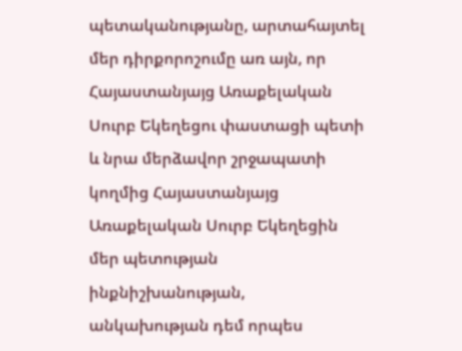պետականությանը, արտահայտել մեր դիրքորոշումը առ այն, որ Հայաստանյայց Առաքելական Սուրբ Եկեղեցու փաստացի պետի և նրա մերձավոր շրջապատի կողմից Հայաստանյայց Առաքելական Սուրբ Եկեղեցին մեր պետության ինքնիշխանության, անկախության դեմ որպես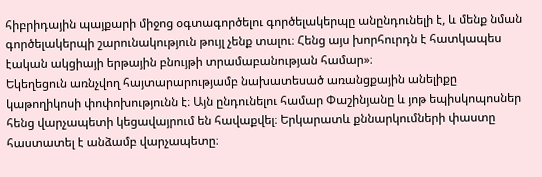հիբրիդային պայքարի միջոց օգտագործելու գործելակերպը անընդունելի է, և մենք նման գործելակերպի շարունակություն թույլ չենք տալու։ Հենց այս խորհուրդն է հատկապես էական ակցիայի երթային բնույթի տրամաբանության համար»։
Եկեղեցուն առնչվող հայտարարությամբ նախատեսած առանցքային անելիքը կաթողիկոսի փոփոխությունն է։ Այն ընդունելու համար Փաշինյանը և յոթ եպիսկոպոսներ հենց վարչապետի կեցավայրում են հավաքվել։ Երկարատև քննարկումների փաստը հաստատել է անձամբ վարչապետը։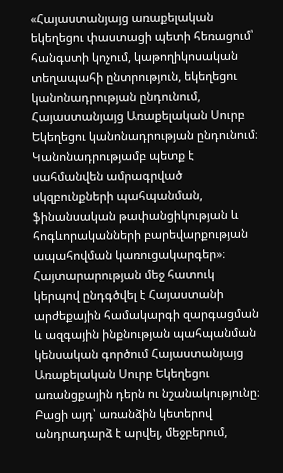«Հայաստանյայց առաքելական եկեղեցու փաստացի պետի հեռացում՝ հանգստի կոչում, կաթողիկոսական տեղապահի ընտրություն, եկեղեցու կանոնադրության ընդունում, Հայաստանյայց Առաքելական Սուրբ Եկեղեցու կանոնադրության ընդունում։ Կանոնադրությամբ պետք է սահմանվեն ամրագրված սկզբունքների պահպանման, ֆինանսական թափանցիկության և հոգևորականների բարեվարքության ապահովման կառուցակարգեր»։
Հայտարարության մեջ հատուկ կերպով ընդգծվել է Հայաստանի արժեքային համակարգի զարգացման և ազգային ինքնության պահպանման կենսական գործում Հայաստանյայց Առաքելական Սուրբ Եկեղեցու առանցքային դերն ու նշանակությունը։ Բացի այդ՝ առանձին կետերով անդրադարձ է արվել, մեջբերում,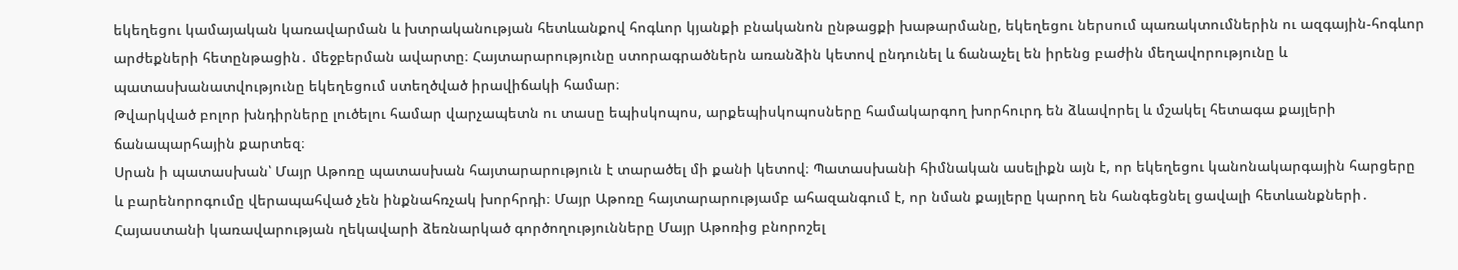եկեղեցու կամայական կառավարման և խտրականության հետևանքով հոգևոր կյանքի բնականոն ընթացքի խաթարմանը, եկեղեցու ներսում պառակտումներին ու ազգային-հոգևոր արժեքների հետընթացին․ մեջբերման ավարտը։ Հայտարարությունը ստորագրածներն առանձին կետով ընդունել և ճանաչել են իրենց բաժին մեղավորությունը և պատասխանատվությունը եկեղեցում ստեղծված իրավիճակի համար։
Թվարկված բոլոր խնդիրները լուծելու համար վարչապետն ու տասը եպիսկոպոս, արքեպիսկոպոսները համակարգող խորհուրդ են ձևավորել և մշակել հետագա քայլերի ճանապարհային քարտեզ։
Սրան ի պատասխան՝ Մայր Աթոռը պատասխան հայտարարություն է տարածել մի քանի կետով։ Պատասխանի հիմնական ասելիքն այն է, որ եկեղեցու կանոնակարգային հարցերը և բարենորոգումը վերապահված չեն ինքնահռչակ խորհրդի։ Մայր Աթոռը հայտարարությամբ ահազանգում է, որ նման քայլերը կարող են հանգեցնել ցավալի հետևանքների․
Հայաստանի կառավարության ղեկավարի ձեռնարկած գործողությունները Մայր Աթոռից բնորոշել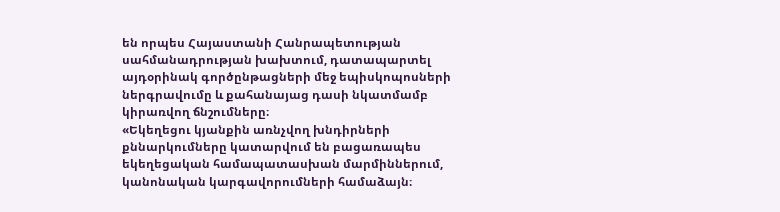են որպես Հայաստանի Հանրապետության սահմանադրության խախտում, դատապարտել այդօրինակ գործընթացների մեջ եպիսկոպոսների ներգրավումը և քահանայաց դասի նկատմամբ կիրառվող ճնշումները։
«Եկեղեցու կյանքին առնչվող խնդիրների քննարկումները կատարվում են բացառապես եկեղեցական համապատասխան մարմիններում, կանոնական կարգավորումների համաձայն։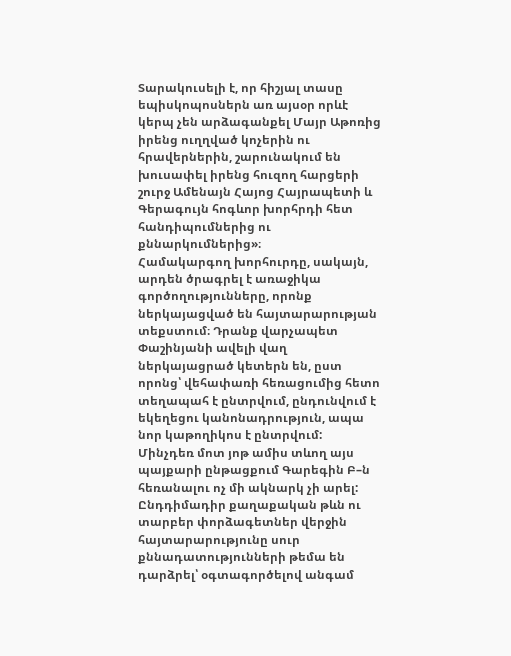Տարակուսելի է, որ հիշյալ տասը եպիսկոպոսներն առ այսօր որևէ կերպ չեն արձագանքել Մայր Աթոռից իրենց ուղղված կոչերին ու հրավերներին, շարունակում են խուսափել իրենց հուզող հարցերի շուրջ Ամենայն Հայոց Հայրապետի և Գերագույն հոգևոր խորհրդի հետ հանդիպումներից ու քննարկումներից»։
Համակարգող խորհուրդը, սակայն, արդեն ծրագրել է առաջիկա գործողությունները, որոնք ներկայացված են հայտարարության տեքստում։ Դրանք վարչապետ Փաշինյանի ավելի վաղ ներկայացրած կետերն են, ըստ որոնց՝ վեհափառի հեռացումից հետո տեղապահ է ընտրվում, ընդունվում է եկեղեցու կանոնադրություն, ապա նոր կաթողիկոս է ընտրվում:
Մինչդեռ մոտ յոթ ամիս տևող այս պայքարի ընթացքում Գարեգին Բ–ն հեռանալու ոչ մի ակնարկ չի արել:
Ընդդիմադիր քաղաքական թևն ու տարբեր փորձագետներ վերջին հայտարարությունը սուր քննադատությունների թեմա են դարձրել՝ օգտագործելով անգամ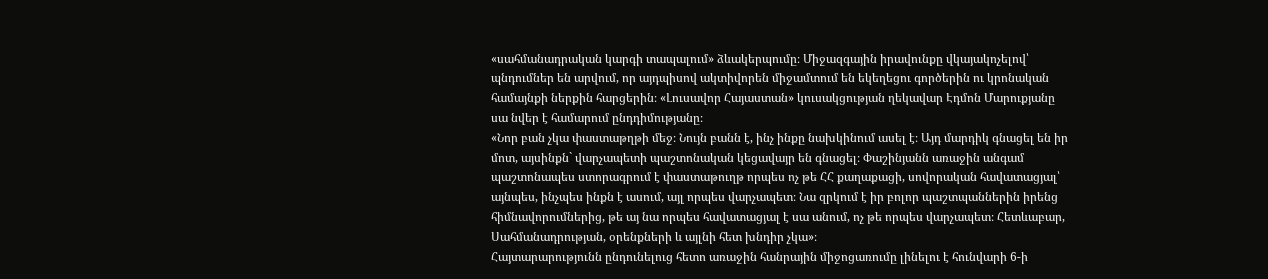«սահմանադրական կարգի տապալում» ձևակերպումը։ Միջազգային իրավունքը վկայակոչելով՝ պնդումներ են արվում, որ այդպիսով ակտիվորեն միջամտում են եկեղեցու գործերին ու կրոնական համայնքի ներքին հարցերին։ «Լուսավոր Հայաստան» կուսակցության ղեկավար Էդմոն Մարուքյանը սա նվեր է համարում ընդդիմությանը։
«Նոր բան չկա փաստաթղթի մեջ։ Նույն բանն է, ինչ ինքը նախկինում ասել է։ Այդ մարդիկ գնացել են իր մոտ, այսինքն` վարչապետի պաշտոնական կեցավայր են գնացել։ Փաշինյանն առաջին անգամ պաշտոնապես ստորագրում է փաստաթուղթ որպես ոչ թե ՀՀ քաղաքացի, սովորական հավատացյալ՝ այնպես, ինչպես ինքն է ասում, այլ որպես վարչապետ։ Նա զրկում է իր բոլոր պաշտպաններին իրենց հիմնավորումներից, թե այ նա որպես հավատացյալ է սա անում, ոչ թե որպես վարչապետ։ Հետևաբար, Սահմանադրության, օրենքների և այլնի հետ խնդիր չկա»։
Հայտարարությունն ընդունելուց հետո առաջին հանրային միջոցառումը լինելու է հունվարի 6-ի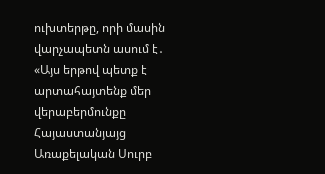ուխտերթը, որի մասին վարչապետն ասում է․
«Այս երթով պետք է արտահայտենք մեր վերաբերմունքը Հայաստանյայց Առաքելական Սուրբ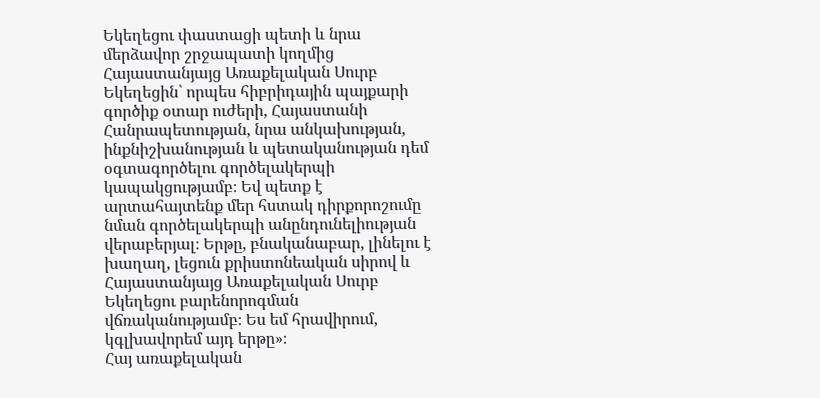Եկեղեցու փաստացի պետի և նրա մերձավոր շրջապատի կողմից Հայաստանյայց Առաքելական Սուրբ Եկեղեցին` որպես հիբրիդային պայքարի գործիք օտար ուժերի, Հայաստանի Հանրապետության, նրա անկախության, ինքնիշխանության և պետականության դեմ օգտագործելու գործելակերպի կապակցությամբ։ Եվ պետք է արտահայտենք մեր հստակ դիրքորոշումը նման գործելակերպի անընդունելիության վերաբերյալ։ Երթը, բնականաբար, լինելու է խաղաղ, լեցուն քրիստոնեական սիրով և Հայաստանյայց Առաքելական Սուրբ Եկեղեցու բարենորոգման վճռականությամբ։ Ես եմ հրավիրում, կգլխավորեմ այդ երթը»։
Հայ առաքելական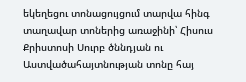եկեղեցու տոնացույցում տարվա հինգ տաղավար տոներից առաջինի՝ Հիսուս Քրիստոսի Սուրբ ծննդյան ու Աստվածահայտնության տոնը հայ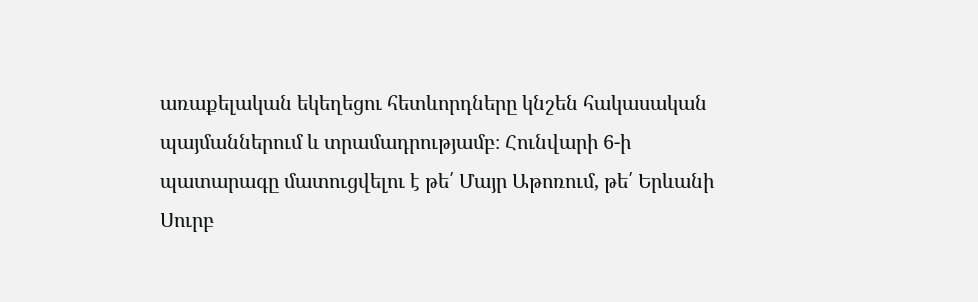առաքելական եկեղեցու հետևորդները կնշեն հակասական պայմաններում և տրամադրությամբ։ Հունվարի 6-ի պատարագը մատուցվելու է թե՛ Մայր Աթոռում, թե՛ Երևանի Սուրբ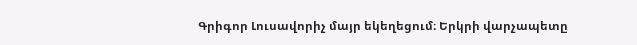Գրիգոր Լուսավորիչ մայր եկեղեցում։ Երկրի վարչապետը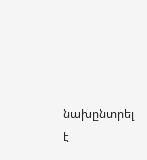նախընտրել է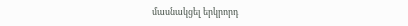մասնակցել երկրորդ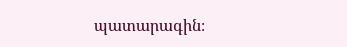պատարագին։